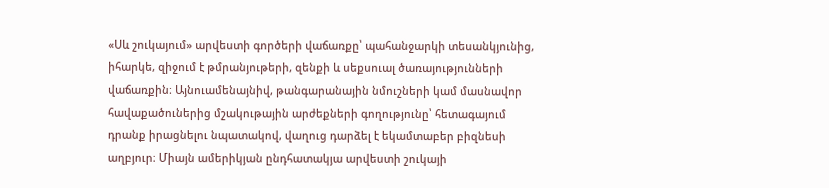«Սև շուկայում» արվեստի գործերի վաճառքը՝ պահանջարկի տեսանկյունից, իհարկե, զիջում է թմրանյութերի, զենքի և սեքսուալ ծառայությունների վաճառքին։ Այնուամենայնիվ, թանգարանային նմուշների կամ մասնավոր հավաքածուներից մշակութային արժեքների գողությունը՝ հետագայում դրանք իրացնելու նպատակով, վաղուց դարձել է եկամտաբեր բիզնեսի աղբյուր։ Միայն ամերիկյան ընդհատակյա արվեստի շուկայի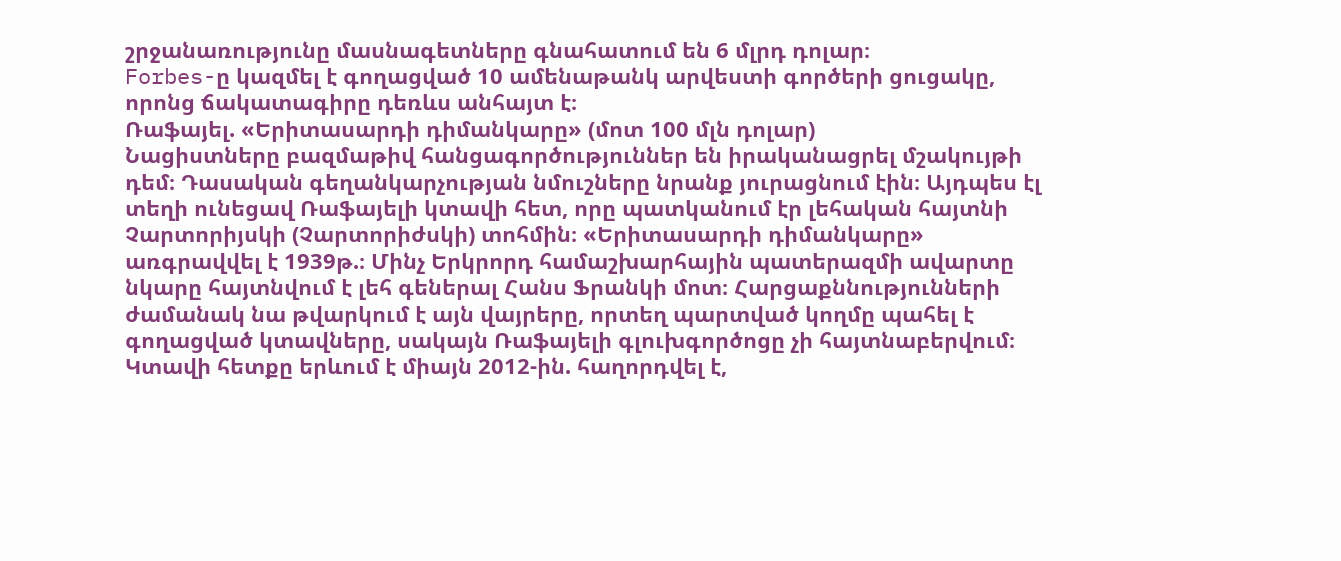շրջանառությունը մասնագետները գնահատում են 6 մլրդ դոլար։
Forbes-ը կազմել է գողացված 10 ամենաթանկ արվեստի գործերի ցուցակը, որոնց ճակատագիրը դեռևս անհայտ է։
Ռաֆայել. «Երիտասարդի դիմանկարը» (մոտ 100 մլն դոլար)
Նացիստները բազմաթիվ հանցագործություններ են իրականացրել մշակույթի դեմ։ Դասական գեղանկարչության նմուշները նրանք յուրացնում էին։ Այդպես էլ տեղի ունեցավ Ռաֆայելի կտավի հետ, որը պատկանում էր լեհական հայտնի Չարտորիյսկի (Չարտորիժսկի) տոհմին։ «Երիտասարդի դիմանկարը» առգրավվել է 1939թ.։ Մինչ Երկրորդ համաշխարհային պատերազմի ավարտը նկարը հայտնվում է լեհ գեներալ Հանս Ֆրանկի մոտ։ Հարցաքննությունների ժամանակ նա թվարկում է այն վայրերը, որտեղ պարտված կողմը պահել է գողացված կտավները, սակայն Ռաֆայելի գլուխգործոցը չի հայտնաբերվում։ Կտավի հետքը երևում է միայն 2012-ին. հաղորդվել է,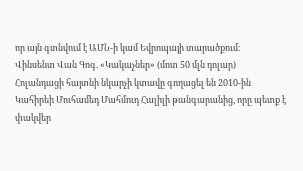որ այն գտնվում է ԱՄՆ-ի կամ Եվրոպայի տարածքում։
Վինսենտ Վան Գոգ. «Կակաչներ» (մոտ 50 մլն դոլար)
Հոլանդացի հայտնի նկարչի կտավը գողացել են 2010-ին Կահիրեի Մուհամեդ Մահմուդ Հալիլի թանգարանից, որը պետք է փակվեր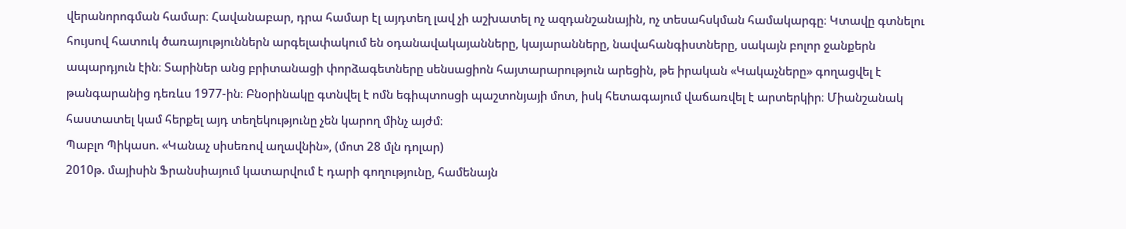վերանորոգման համար։ Հավանաբար, դրա համար էլ այդտեղ լավ չի աշխատել ոչ ազդանշանային, ոչ տեսահսկման համակարգը։ Կտավը գտնելու հույսով հատուկ ծառայություններն արգելափակում են օդանավակայանները, կայարանները, նավահանգիստները, սակայն բոլոր ջանքերն ապարդյուն էին։ Տարիներ անց բրիտանացի փորձագետները սենսացիոն հայտարարություն արեցին, թե իրական «Կակաչները» գողացվել է թանգարանից դեռևս 1977-ին։ Բնօրինակը գտնվել է ոմն եգիպտոսցի պաշտոնյայի մոտ, իսկ հետագայում վաճառվել է արտերկիր։ Միանշանակ հաստատել կամ հերքել այդ տեղեկությունը չեն կարող մինչ այժմ։
Պաբլո Պիկասո. «Կանաչ սիսեռով աղավնին», (մոտ 28 մլն դոլար)
2010թ. մայիսին Ֆրանսիայում կատարվում է դարի գողությունը, համենայն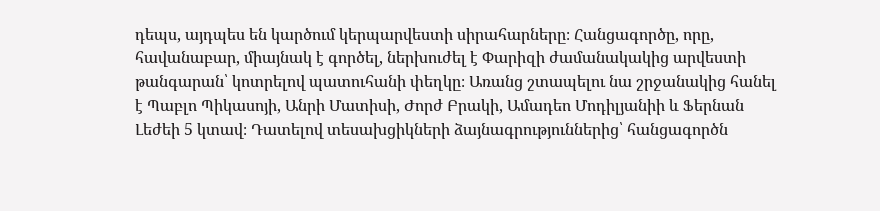դեպս, այդպես են կարծում կերպարվեստի սիրահարները։ Հանցագործը, որը, հավանաբար, միայնակ է գործել, ներխուժել է Փարիզի ժամանակակից արվեստի թանգարան՝ կոտրելով պատուհանի փեղկը։ Առանց շտապելու նա շրջանակից հանել է Պաբլո Պիկասոյի, Անրի Մատիսի, Ժորժ Բրակի, Ամադեո Մոդիլյանիի և Ֆերնան Լեժեի 5 կտավ։ Դատելով տեսախցիկների ձայնագրություններից՝ հանցագործն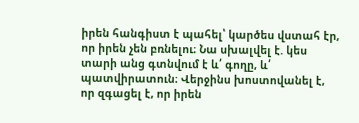իրեն հանգիստ է պահել՝ կարծես վստահ էր, որ իրեն չեն բռնելու։ Նա սխալվել է. կես տարի անց գտնվում է և՛ գողը, և՛ պատվիրատուն։ Վերջինս խոստովանել է, որ զգացել է, որ իրեն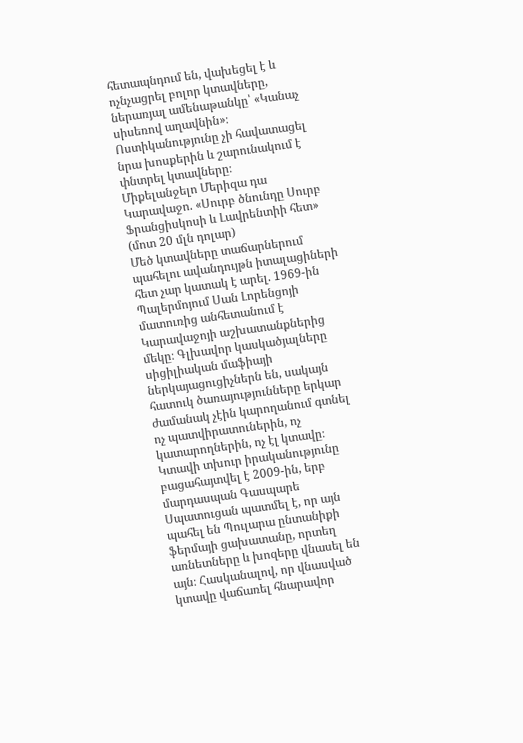հետապնդում են, վախեցել է և ոչնչացրել բոլոր կտավները, ներառյալ ամենաթանկը՝ «Կանաչ սիսեռով աղավնին»։ Ոստիկանությունը չի հավատացել նրա խոսքերին և շարունակում է փնտրել կտավները։
Միքելանջելո Մերիզա դա Կարավաջո. «Սուրբ ծնունդը Սուրբ Ֆրանցիսկոսի և Լավրենտիի հետ» (մոտ 20 մլն դոլար)
Մեծ կտավները տաճարներում պահելու ավանդույթն իտալացիների հետ չար կատակ է արել. 1969-ին Պալերմոյում Սան Լորենցոյի մատուռից անհետանում է Կարավաջոյի աշխատանքներից մեկը։ Գլխավոր կասկածյալները սիցիլիական մաֆիայի ներկայացուցիչներն են, սակայն հատուկ ծառայությունները երկար ժամանակ չէին կարողանում գտնել ոչ պատվիրատուներին, ոչ կատարողներին, ոչ էլ կտավը։ Կտավի տխուր իրականությունը բացահայտվել է 2009-ին, երբ մարդասպան Գասպարե Սպատուցան պատմել է, որ այն պահել են Պուլարա ընտանիքի ֆերմայի ցախատանը, որտեղ առնետները և խոզերը վնասել են այն։ Հասկանալով, որ վնասված կտավը վաճառել հնարավոր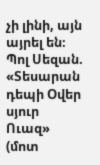չի լինի, այն այրել են։
Պոլ Սեզան. «Տեսարան դեպի Օվեր սյուր Ուազ» (մոտ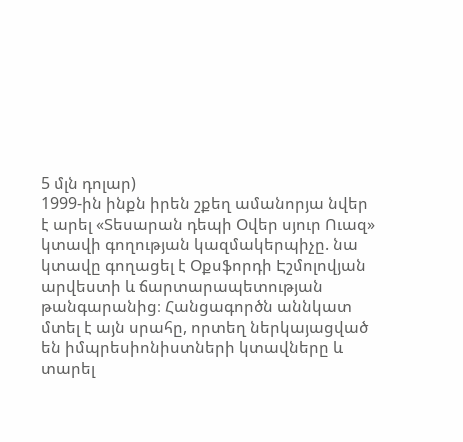5 մլն դոլար)
1999-ին ինքն իրեն շքեղ ամանորյա նվեր է արել «Տեսարան դեպի Օվեր սյուր Ուազ» կտավի գողության կազմակերպիչը. նա կտավը գողացել է Օքսֆորդի Էշմոլովյան արվեստի և ճարտարապետության թանգարանից։ Հանցագործն աննկատ մտել է այն սրահը, որտեղ ներկայացված են իմպրեսիոնիստների կտավները և տարել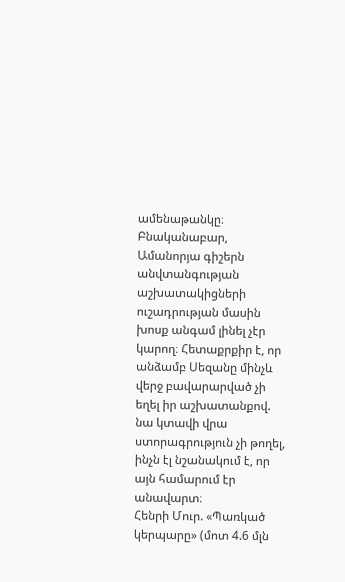ամենաթանկը։ Բնականաբար, Ամանորյա գիշերն անվտանգության աշխատակիցների ուշադրության մասին խոսք անգամ լինել չէր կարող։ Հետաքրքիր է, որ անձամբ Սեզանը մինչև վերջ բավարարված չի եղել իր աշխատանքով. նա կտավի վրա ստորագրություն չի թողել, ինչն էլ նշանակում է, որ այն համարում էր անավարտ։
Հենրի Մուր. «Պառկած կերպարը» (մոտ 4.6 մլն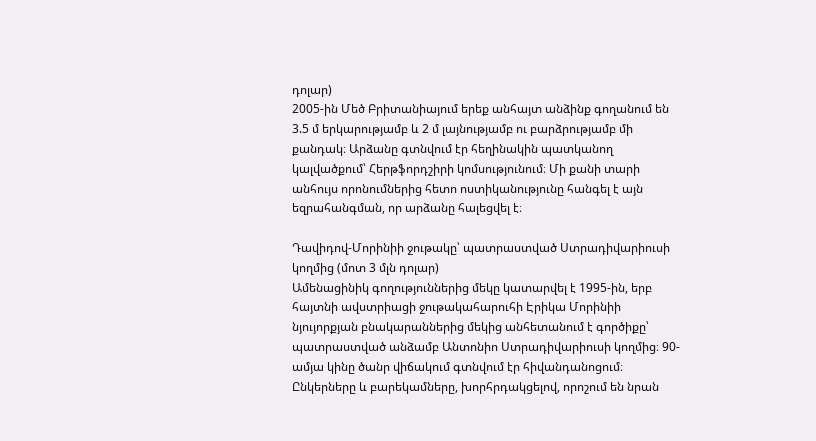դոլար)
2005-ին Մեծ Բրիտանիայում երեք անհայտ անձինք գողանում են 3.5 մ երկարությամբ և 2 մ լայնությամբ ու բարձրությամբ մի քանդակ։ Արձանը գտնվում էր հեղինակին պատկանող կալվածքում՝ Հերթֆորդշիրի կոմսությունում։ Մի քանի տարի անհույս որոնումներից հետո ոստիկանությունը հանգել է այն եզրահանգման, որ արձանը հալեցվել է։

Դավիդով-Մորինիի ջութակը՝ պատրաստված Ստրադիվարիուսի կողմից (մոտ 3 մլն դոլար)
Ամենացինիկ գողություններից մեկը կատարվել է 1995-ին, երբ հայտնի ավստրիացի ջութակահարուհի Էրիկա Մորինիի նյույորքյան բնակարաններից մեկից անհետանում է գործիքը՝ պատրաստված անձամբ Անտոնիո Ստրադիվարիուսի կողմից։ 90-ամյա կինը ծանր վիճակում գտնվում էր հիվանդանոցում։ Ընկերները և բարեկամները, խորհրդակցելով, որոշում են նրան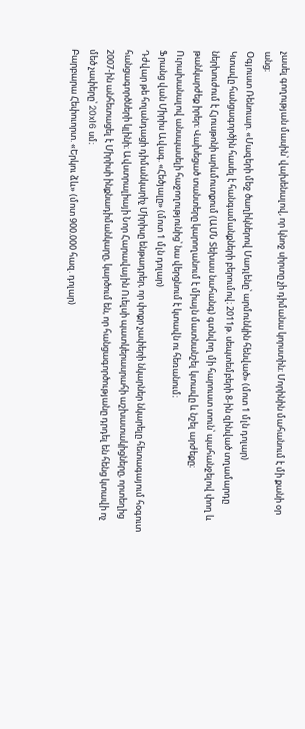չասել գողության մասին՝ վախենալով, որ կնոջ սիրտը չի դիմանա կորստին։ Մորինին մահանում է մի քանի օր անց։
Օգյուստ Ռենուար. «Մազերի մեջ ծաղիկներով Մադլենը՝ արմունկին հենված» (մոտ 1 մլն դոլար)
Կտավը հանցագործին հասել է հանգամանքների բերումով։ 2011թ. սեպտեմբերի 8-ին զինված տղամարդը ներխուժում է Հյուսթոնի արևմուտքում (ԱՄՆ Տեխաս նահանգ) գտնվող մի հարուստ տուն՝ պահանջելով փող և թանկարժեք իրեր։ Վախեցած տանտերը կարողանում է միայն մատնանշել կտավը և նշել արժեքը։ Ուրախանալով անսպասելի հաջողությունից՝ նա վերցնում է կտավն ու հեռանում։
Ֆրանց վան Միրիս Ավագ. «Հեծյալը» (մոտ 1 մլն դոլար)
Դժվար թե հոլանդացի դիմանկարիչ Միրիսը ենթադրեր, որ փոքր չափերի նկարներ նկարելը հետագայում հօգուտ հանցագործների կլինի։ Ավստրալիայի Նոր Հարավային Ուելսի պատկերասրահի աշխատակիցները, որտեղից 2007-ին անհետացել է Միրիսի ինքնադիմանկարը, կարծում են, որ հանցագործությանը դրդել են հենց կտավի ոչ մեծ չափերը՝ 20x16 սմ։
Բարբարա Հեփուորտ. «Երկու ձև» (մոտ 900.000 հազ. դոլար)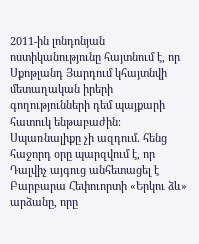2011-ին լոնդոնյան ոստիկանությունը հայտնում է, որ Սքոթլանդ Յարդում կհայտնվի մետաղական իրերի գողությունների դեմ պայքարի հատուկ ենթաբաժին։ Սպառնալիքը չի ազդում. հենց հաջորդ օրը պարզվում է, որ Դալվիչ այգուց անհետացել է Բարբարա Հեփուորտի «Երկու ձև» արձանը, որը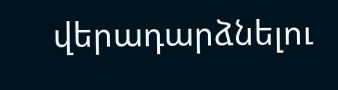վերադարձնելու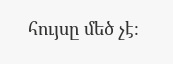հույսը մեծ չէ։